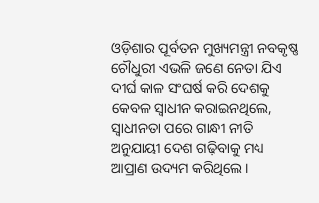ଓଡ଼ିଶାର ପୂର୍ବତନ ମୁଖ୍ୟମନ୍ତ୍ରୀ ନବକୃଷ୍ଣ ଚୌଧୁରୀ ଏଭଳି ଜଣେ ନେତା ଯିଏ ଦୀର୍ଘ କାଳ ସଂଘର୍ଷ କରି ଦେଶକୁ କେବଳ ସ୍ବାଧୀନ କରାଇନଥିଲେ, ସ୍ବାଧୀନତା ପରେ ଗାନ୍ଧୀ ନୀତି ଅନୁଯାୟୀ ଦେଶ ଗଢ଼ିବାକୁ ମଧ୍ୟ ଆପ୍ରାଣ ଉଦ୍ୟମ କରିଥିଲେ।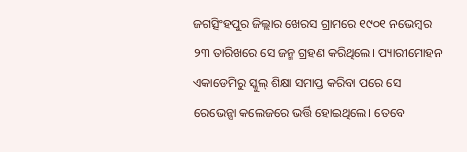ଜଗତ୍ସିଂହପୁର ଜିଲ୍ଲାର ଖେରସ ଗ୍ରାମରେ ୧୯୦୧ ନଭେମ୍ବର ୨୩ ତାରିଖରେ ସେ ଜନ୍ମ ଗ୍ରହଣ କରିଥିଲେ। ପ୍ୟାରୀମୋହନ ଏକାଡେମିରୁ ସ୍କୁଲ୍ ଶିକ୍ଷା ସମାପ୍ତ କରିବା ପରେ ସେ ରେଭେନ୍ସା କଲେଜରେ ଭର୍ତ୍ତି ହୋଇଥିଲେ। ତେବେ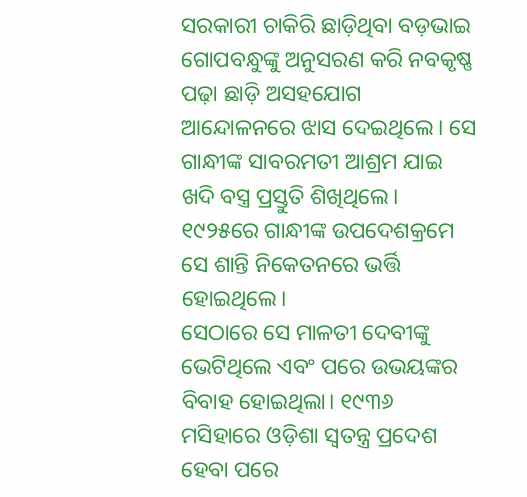ସରକାରୀ ଚାକିରି ଛାଡ଼ିଥିବା ବଡ଼ଭାଇ ଗୋପବନ୍ଧୁଙ୍କୁ ଅନୁସରଣ କରି ନବକୃଷ୍ଣ ପଢ଼ା ଛାଡ଼ି ଅସହଯୋଗ ଆନ୍ଦୋଳନରେ ଝାସ ଦେଇଥିଲେ। ସେ ଗାନ୍ଧୀଙ୍କ ସାବରମତୀ ଆଶ୍ରମ ଯାଇ ଖଦି ବସ୍ତ୍ର ପ୍ରସ୍ତୁତି ଶିଖିଥିଲେ। ୧୯୨୫ରେ ଗାନ୍ଧୀଙ୍କ ଉପଦେଶକ୍ରମେ ସେ ଶାନ୍ତି ନିକେତନରେ ଭର୍ତ୍ତି ହୋଇଥିଲେ।
ସେଠାରେ ସେ ମାଳତୀ ଦେବୀଙ୍କୁ ଭେଟିଥିଲେ ଏବଂ ପରେ ଉଭୟଙ୍କର ବିବାହ ହୋଇଥିଲା। ୧୯୩୬ ମସିହାରେ ଓଡ଼ିଶା ସ୍ବତନ୍ତ୍ର ପ୍ରଦେଶ ହେବା ପରେ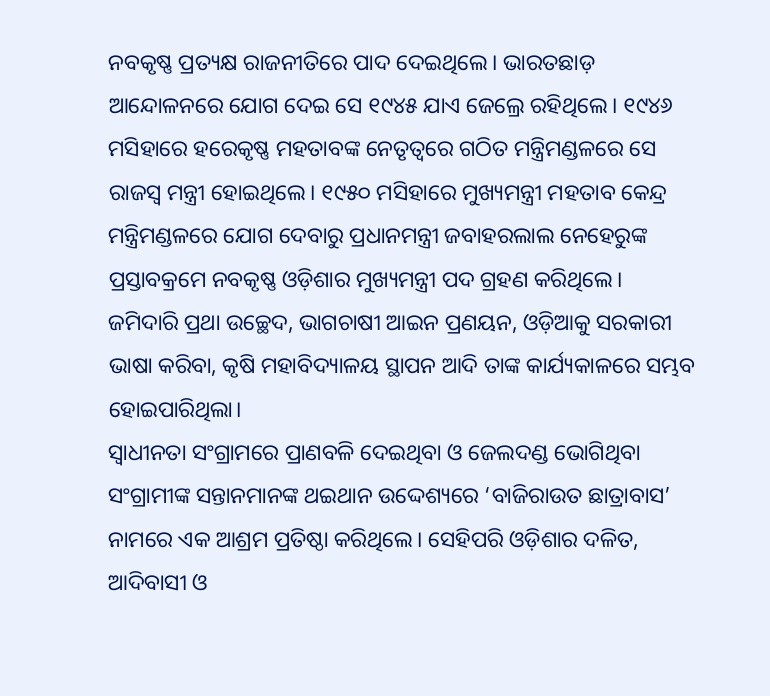ନବକୃଷ୍ଣ ପ୍ରତ୍ୟକ୍ଷ ରାଜନୀତିରେ ପାଦ ଦେଇଥିଲେ। ଭାରତଛାଡ଼ ଆନ୍ଦୋଳନରେ ଯୋଗ ଦେଇ ସେ ୧୯୪୫ ଯାଏ ଜେଲ୍ରେ ରହିଥିଲେ। ୧୯୪୬ ମସିହାରେ ହରେକୃଷ୍ଣ ମହତାବଙ୍କ ନେତୃତ୍ବରେ ଗଠିତ ମନ୍ତ୍ରିମଣ୍ଡଳରେ ସେ ରାଜସ୍ବ ମନ୍ତ୍ରୀ ହୋଇଥିଲେ। ୧୯୫୦ ମସିହାରେ ମୁଖ୍ୟମନ୍ତ୍ରୀ ମହତାବ କେନ୍ଦ୍ର ମନ୍ତ୍ରିମଣ୍ଡଳରେ ଯୋଗ ଦେବାରୁ ପ୍ରଧାନମନ୍ତ୍ରୀ ଜବାହରଲାଲ ନେହେରୁଙ୍କ ପ୍ରସ୍ତାବକ୍ରମେ ନବକୃଷ୍ଣ ଓଡ଼ିଶାର ମୁଖ୍ୟମନ୍ତ୍ରୀ ପଦ ଗ୍ରହଣ କରିଥିଲେ। ଜମିଦାରି ପ୍ରଥା ଉଚ୍ଛେଦ, ଭାଗଚାଷୀ ଆଇନ ପ୍ରଣୟନ, ଓଡ଼ିଆକୁ ସରକାରୀ ଭାଷା କରିବା, କୃଷି ମହାବିଦ୍ୟାଳୟ ସ୍ଥାପନ ଆଦି ତାଙ୍କ କାର୍ଯ୍ୟକାଳରେ ସମ୍ଭବ ହୋଇପାରିଥିଲା।
ସ୍ବାଧୀନତା ସଂଗ୍ରାମରେ ପ୍ରାଣବଳି ଦେଇଥିବା ଓ ଜେଲଦଣ୍ଡ ଭୋଗିଥିବା ସଂଗ୍ରାମୀଙ୍କ ସନ୍ତାନମାନଙ୍କ ଥଇଥାନ ଉଦ୍ଦେଶ୍ୟରେ ‘ବାଜିରାଉତ ଛାତ୍ରାବାସ’ ନାମରେ ଏକ ଆଶ୍ରମ ପ୍ରତିଷ୍ଠା କରିଥିଲେ। ସେହିପରି ଓଡ଼ିଶାର ଦଳିତ, ଆଦିବାସୀ ଓ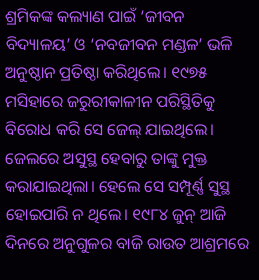ଶ୍ରମିକଙ୍କ କଲ୍ୟାଣ ପାଇଁ ‘ଜୀବନ ବିଦ୍ୟାଳୟ’ ଓ ‘ନବଜୀବନ ମଣ୍ଡଳ’ ଭଳି ଅନୁଷ୍ଠାନ ପ୍ରତିଷ୍ଠା କରିଥିଲେ। ୧୯୭୫ ମସିହାରେ ଜରୁରୀକାଳୀନ ପରିସ୍ଥିତିକୁ ବିରୋଧ କରି ସେ ଜେଲ୍ ଯାଇଥିଲେ। ଜେଲରେ ଅସୁସ୍ଥ ହେବାରୁ ତାଙ୍କୁ ମୁକ୍ତ କରାଯାଇଥିଲା। ହେଲେ ସେ ସମ୍ପୂର୍ଣ୍ଣ ସୁସ୍ଥ ହୋଇପାରି ନ ଥିଲେ। ୧୯୮୪ ଜୁନ୍ ଆଜି ଦିନରେ ଅନୁଗୁଳର ବାଜି ରାଉତ ଆଶ୍ରମରେ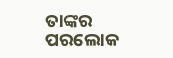ତାଙ୍କର ପରଲୋକ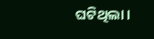ଘଟିଥିଲା।